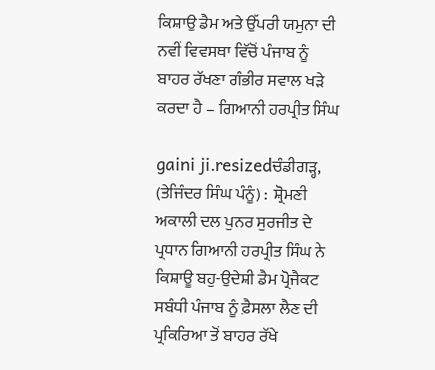ਕਿਸ਼ਾਉ ਡੈਮ ਅਤੇ ਉੱਪਰੀ ਯਮੁਨਾ ਦੀ ਨਵੀਂ ਵਿਵਸਥਾ ਵਿੱਚੋਂ ਪੰਜਾਬ ਨੂੰ ਬਾਹਰ ਰੱਖਣਾ ਗੰਭੀਰ ਸਵਾਲ ਖੜੇ ਕਰਦਾ ਹੈ – ਗਿਆਨੀ ਹਰਪ੍ਰੀਤ ਸਿੰਘ

gaini ji.resizedਚੰਡੀਗੜ੍ਹ, (ਤੇਜਿੰਦਰ ਸਿੰਘ ਪੰਨੂੰ) :  ਸ਼੍ਰੋਮਣੀ ਅਕਾਲੀ ਦਲ ਪੁਨਰ ਸੁਰਜੀਤ ਦੇ ਪ੍ਰਧਾਨ ਗਿਆਨੀ ਹਰਪ੍ਰੀਤ ਸਿੰਘ ਨੇ ਕਿਸ਼ਾਊ ਬਹੁ-ਉਦੇਸ਼ੀ ਡੈਮ ਪ੍ਰੋਜੈਕਟ ਸਬੰਧੀ ਪੰਜਾਬ ਨੂੰ ਫ਼ੈਸਲਾ ਲੈਣ ਦੀ ਪ੍ਰਕਿਰਿਆ ਤੋਂ ਬਾਹਰ ਰੱਖੇ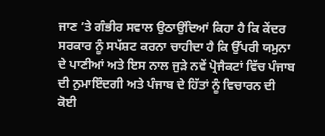ਜਾਣ ’ਤੇ ਗੰਭੀਰ ਸਵਾਲ ਉਠਾਉਂਦਿਆਂ ਕਿਹਾ ਹੈ ਕਿ ਕੇਂਦਰ ਸਰਕਾਰ ਨੂੰ ਸਪੱਸ਼ਟ ਕਰਨਾ ਚਾਹੀਦਾ ਹੈ ਕਿ ਉੱਪਰੀ ਯਮੁਨਾ ਦੇ ਪਾਣੀਆਂ ਅਤੇ ਇਸ ਨਾਲ ਜੁੜੇ ਨਵੇਂ ਪ੍ਰੋਜੈਕਟਾਂ ਵਿੱਚ ਪੰਜਾਬ ਦੀ ਨੁਮਾਇੰਦਗੀ ਅਤੇ ਪੰਜਾਬ ਦੇ ਹਿੱਤਾਂ ਨੂੰ ਵਿਚਾਰਨ ਦੀ ਕੋਈ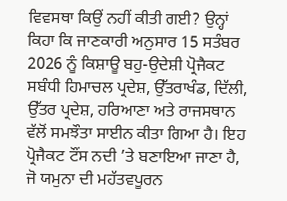ਵਿਵਸਥਾ ਕਿਉਂ ਨਹੀਂ ਕੀਤੀ ਗਈ? ਉਨ੍ਹਾਂ ਕਿਹਾ ਕਿ ਜਾਣਕਾਰੀ ਅਨੁਸਾਰ 15 ਸਤੰਬਰ 2026 ਨੂੰ ਕਿਸ਼ਾਊ ਬਹੁ-ਉਦੇਸ਼ੀ ਪ੍ਰੋਜੈਕਟ ਸਬੰਧੀ ਹਿਮਾਚਲ ਪ੍ਰਦੇਸ਼, ਉੱਤਰਾਖੰਡ, ਦਿੱਲੀ, ਉੱਤਰ ਪ੍ਰਦੇਸ਼, ਹਰਿਆਣਾ ਅਤੇ ਰਾਜਸਥਾਨ ਵੱਲੋਂ ਸਮਝੌਤਾ ਸਾਈਨ ਕੀਤਾ ਗਿਆ ਹੈ। ਇਹ ਪ੍ਰੋਜੈਕਟ ਟੌਂਸ ਨਦੀ ’ਤੇ ਬਣਾਇਆ ਜਾਣਾ ਹੈ, ਜੋ ਯਮੁਨਾ ਦੀ ਮਹੱਤਵਪੂਰਨ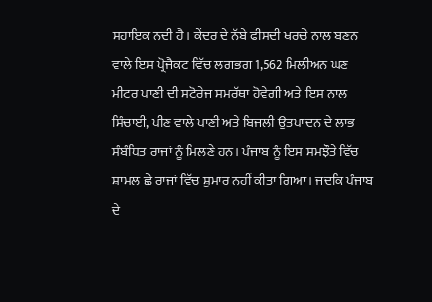ਸਹਾਇਕ ਨਦੀ ਹੈ। ਕੇਂਦਰ ਦੇ ਨੱਬੇ ਫੀਸਦੀ ਖਰਚੇ ਨਾਲ ਬਣਨ ਵਾਲੇ ਇਸ ਪ੍ਰੋਜੈਕਟ ਵਿੱਚ ਲਗਭਗ 1,562 ਮਿਲੀਅਨ ਘਣ ਮੀਟਰ ਪਾਣੀ ਦੀ ਸਟੋਰੇਜ ਸਮਰੱਥਾ ਹੋਵੇਗੀ ਅਤੇ ਇਸ ਨਾਲ ਸਿੰਚਾਈ, ਪੀਣ ਵਾਲੇ ਪਾਣੀ ਅਤੇ ਬਿਜਲੀ ਉਤਪਾਦਨ ਦੇ ਲਾਭ ਸੰਬੰਧਿਤ ਰਾਜਾਂ ਨੂੰ ਮਿਲਣੇ ਹਨ। ਪੰਜਾਬ ਨੂੰ ਇਸ ਸਮਝੌਤੇ ਵਿੱਚ ਸ਼ਾਮਲ ਛੇ ਰਾਜਾਂ ਵਿੱਚ ਸ਼ੁਮਾਰ ਨਹੀਂ ਕੀਤਾ ਗਿਆ। ਜਦਕਿ ਪੰਜਾਬ ਦੇ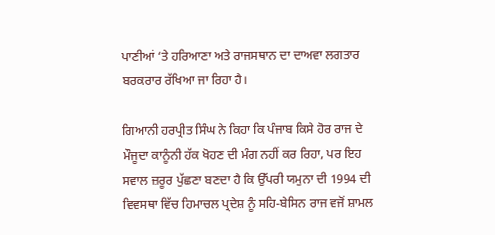ਪਾਣੀਆਂ ‘ਤੇ ਹਰਿਆਣਾ ਅਤੇ ਰਾਜਸਥਾਨ ਦਾ ਦਾਅਵਾ ਲਗਤਾਰ ਬਰਕਰਾਰ ਰੱਖਿਆ ਜਾ ਰਿਹਾ ਹੈ।

ਗਿਆਨੀ ਹਰਪ੍ਰੀਤ ਸਿੰਘ ਨੇ ਕਿਹਾ ਕਿ ਪੰਜਾਬ ਕਿਸੇ ਹੋਰ ਰਾਜ ਦੇ ਮੌਜੂਦਾ ਕਾਨੂੰਨੀ ਹੱਕ ਖੋਹਣ ਦੀ ਮੰਗ ਨਹੀਂ ਕਰ ਰਿਹਾ, ਪਰ ਇਹ ਸਵਾਲ ਜ਼ਰੂਰ ਪੁੱਛਣਾ ਬਣਦਾ ਹੈ ਕਿ ਉੱਪਰੀ ਯਮੁਨਾ ਦੀ 1994 ਦੀ ਵਿਵਸਥਾ ਵਿੱਚ ਹਿਮਾਚਲ ਪ੍ਰਦੇਸ਼ ਨੂੰ ਸਹਿ-ਬੇਸਿਨ ਰਾਜ ਵਜੋਂ ਸ਼ਾਮਲ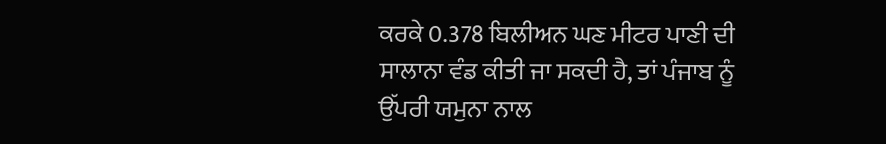ਕਰਕੇ 0.378 ਬਿਲੀਅਨ ਘਣ ਮੀਟਰ ਪਾਣੀ ਦੀ ਸਾਲਾਨਾ ਵੰਡ ਕੀਤੀ ਜਾ ਸਕਦੀ ਹੈ, ਤਾਂ ਪੰਜਾਬ ਨੂੰ ਉੱਪਰੀ ਯਮੁਨਾ ਨਾਲ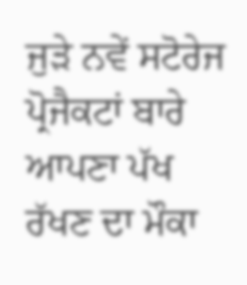ਜੁੜੇ ਨਵੇਂ ਸਟੋਰੇਜ ਪ੍ਰੋਜੈਕਟਾਂ ਬਾਰੇ ਆਪਣਾ ਪੱਖ ਰੱਖਣ ਦਾ ਮੌਕਾ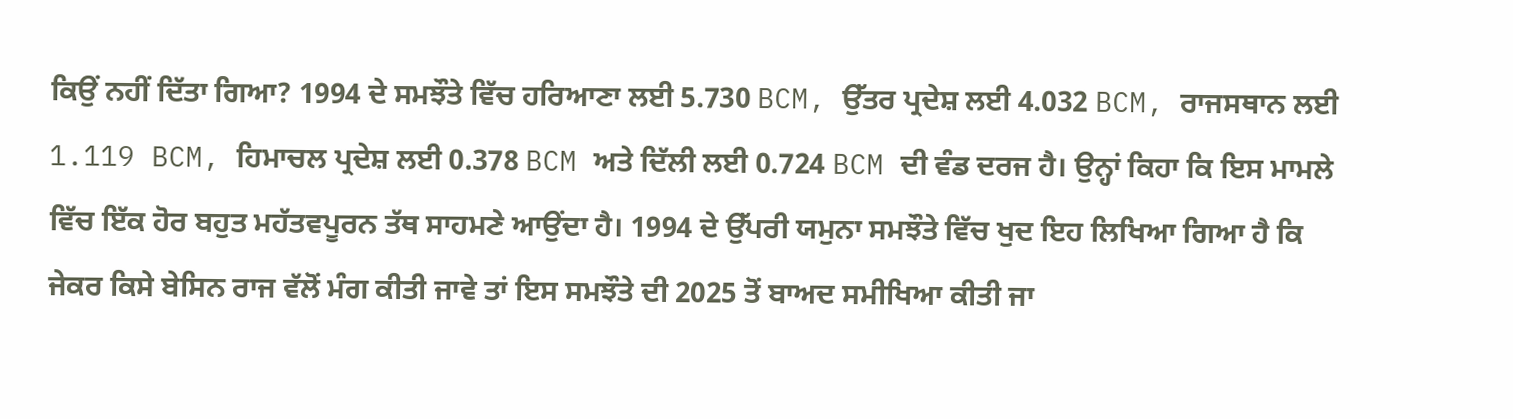ਕਿਉਂ ਨਹੀਂ ਦਿੱਤਾ ਗਿਆ? 1994 ਦੇ ਸਮਝੌਤੇ ਵਿੱਚ ਹਰਿਆਣਾ ਲਈ 5.730 BCM, ਉੱਤਰ ਪ੍ਰਦੇਸ਼ ਲਈ 4.032 BCM, ਰਾਜਸਥਾਨ ਲਈ 1.119 BCM, ਹਿਮਾਚਲ ਪ੍ਰਦੇਸ਼ ਲਈ 0.378 BCM ਅਤੇ ਦਿੱਲੀ ਲਈ 0.724 BCM ਦੀ ਵੰਡ ਦਰਜ ਹੈ। ਉਨ੍ਹਾਂ ਕਿਹਾ ਕਿ ਇਸ ਮਾਮਲੇ ਵਿੱਚ ਇੱਕ ਹੋਰ ਬਹੁਤ ਮਹੱਤਵਪੂਰਨ ਤੱਥ ਸਾਹਮਣੇ ਆਉਂਦਾ ਹੈ। 1994 ਦੇ ਉੱਪਰੀ ਯਮੁਨਾ ਸਮਝੌਤੇ ਵਿੱਚ ਖੁਦ ਇਹ ਲਿਖਿਆ ਗਿਆ ਹੈ ਕਿ ਜੇਕਰ ਕਿਸੇ ਬੇਸਿਨ ਰਾਜ ਵੱਲੋਂ ਮੰਗ ਕੀਤੀ ਜਾਵੇ ਤਾਂ ਇਸ ਸਮਝੌਤੇ ਦੀ 2025 ਤੋਂ ਬਾਅਦ ਸਮੀਖਿਆ ਕੀਤੀ ਜਾ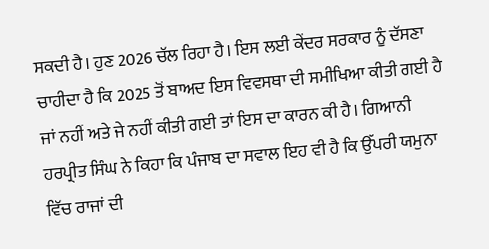ਸਕਦੀ ਹੈ। ਹੁਣ 2026 ਚੱਲ ਰਿਹਾ ਹੈ। ਇਸ ਲਈ ਕੇਂਦਰ ਸਰਕਾਰ ਨੂੰ ਦੱਸਣਾ ਚਾਹੀਦਾ ਹੈ ਕਿ 2025 ਤੋਂ ਬਾਅਦ ਇਸ ਵਿਵਸਥਾ ਦੀ ਸਮੀਖਿਆ ਕੀਤੀ ਗਈ ਹੈ ਜਾਂ ਨਹੀਂ ਅਤੇ ਜੇ ਨਹੀਂ ਕੀਤੀ ਗਈ ਤਾਂ ਇਸ ਦਾ ਕਾਰਨ ਕੀ ਹੈ। ਗਿਆਨੀ ਹਰਪ੍ਰੀਤ ਸਿੰਘ ਨੇ ਕਿਹਾ ਕਿ ਪੰਜਾਬ ਦਾ ਸਵਾਲ ਇਹ ਵੀ ਹੈ ਕਿ ਉੱਪਰੀ ਯਮੁਨਾ ਵਿੱਚ ਰਾਜਾਂ ਦੀ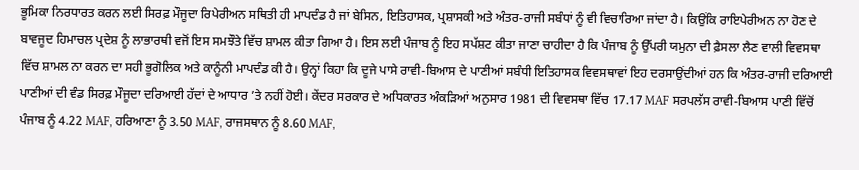ਭੂਮਿਕਾ ਨਿਰਧਾਰਤ ਕਰਨ ਲਈ ਸਿਰਫ਼ ਮੌਜੂਦਾ ਰਿਪੇਰੀਅਨ ਸਥਿਤੀ ਹੀ ਮਾਪਦੰਡ ਹੈ ਜਾਂ ਬੇਸਿਨ, ਇਤਿਹਾਸਕ, ਪ੍ਰਸ਼ਾਸਕੀ ਅਤੇ ਅੰਤਰ-ਰਾਜੀ ਸਬੰਧਾਂ ਨੂੰ ਵੀ ਵਿਚਾਰਿਆ ਜਾਂਦਾ ਹੈ। ਕਿਉਂਕਿ ਰਾਇਪੇਰੀਅਨ ਨਾ ਹੋਣ ਦੇ ਬਾਵਜੂਦ ਹਿਮਾਚਲ ਪ੍ਰਦੇਸ਼ ਨੂੰ ਲਾਭਾਰਥੀ ਵਜੋਂ ਇਸ ਸਮਝੌਤੇ ਵਿੱਚ ਸ਼ਾਮਲ ਕੀਤਾ ਗਿਆ ਹੈ। ਇਸ ਲਈ ਪੰਜਾਬ ਨੂੰ ਇਹ ਸਪੱਸ਼ਟ ਕੀਤਾ ਜਾਣਾ ਚਾਹੀਦਾ ਹੈ ਕਿ ਪੰਜਾਬ ਨੂੰ ਉੱਪਰੀ ਯਮੁਨਾ ਦੀ ਫ਼ੈਸਲਾ ਲੈਣ ਵਾਲੀ ਵਿਵਸਥਾ ਵਿੱਚ ਸ਼ਾਮਲ ਨਾ ਕਰਨ ਦਾ ਸਹੀ ਭੂਗੋਲਿਕ ਅਤੇ ਕਾਨੂੰਨੀ ਮਾਪਦੰਡ ਕੀ ਹੈ। ਉਨ੍ਹਾਂ ਕਿਹਾ ਕਿ ਦੂਜੇ ਪਾਸੇ ਰਾਵੀ-ਬਿਆਸ ਦੇ ਪਾਣੀਆਂ ਸਬੰਧੀ ਇਤਿਹਾਸਕ ਵਿਵਸਥਾਵਾਂ ਇਹ ਦਰਸਾਉਂਦੀਆਂ ਹਨ ਕਿ ਅੰਤਰ-ਰਾਜੀ ਦਰਿਆਈ ਪਾਣੀਆਂ ਦੀ ਵੰਡ ਸਿਰਫ਼ ਮੌਜੂਦਾ ਦਰਿਆਈ ਹੱਦਾਂ ਦੇ ਆਧਾਰ ’ਤੇ ਨਹੀਂ ਹੋਈ। ਕੇਂਦਰ ਸਰਕਾਰ ਦੇ ਅਧਿਕਾਰਤ ਅੰਕੜਿਆਂ ਅਨੁਸਾਰ 1981 ਦੀ ਵਿਵਸਥਾ ਵਿੱਚ 17.17 MAF ਸਰਪਲੱਸ ਰਾਵੀ-ਬਿਆਸ ਪਾਣੀ ਵਿੱਚੋਂ ਪੰਜਾਬ ਨੂੰ 4.22 MAF, ਹਰਿਆਣਾ ਨੂੰ 3.50 MAF, ਰਾਜਸਥਾਨ ਨੂੰ 8.60 MAF,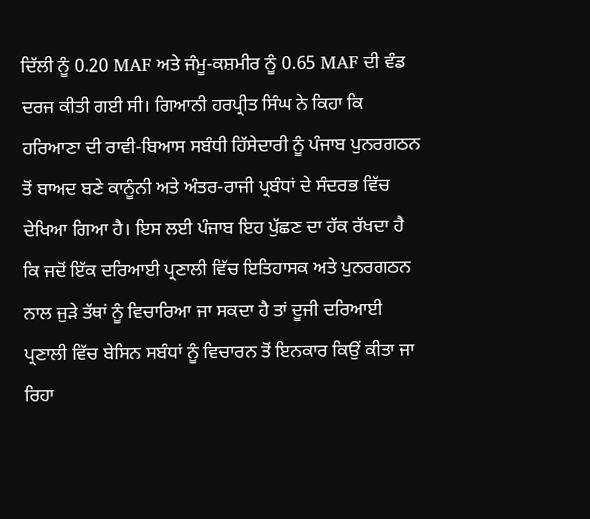ਦਿੱਲੀ ਨੂੰ 0.20 MAF ਅਤੇ ਜੰਮੂ-ਕਸ਼ਮੀਰ ਨੂੰ 0.65 MAF ਦੀ ਵੰਡ ਦਰਜ ਕੀਤੀ ਗਈ ਸੀ। ਗਿਆਨੀ ਹਰਪ੍ਰੀਤ ਸਿੰਘ ਨੇ ਕਿਹਾ ਕਿ ਹਰਿਆਣਾ ਦੀ ਰਾਵੀ-ਬਿਆਸ ਸਬੰਧੀ ਹਿੱਸੇਦਾਰੀ ਨੂੰ ਪੰਜਾਬ ਪੁਨਰਗਠਨ ਤੋਂ ਬਾਅਦ ਬਣੇ ਕਾਨੂੰਨੀ ਅਤੇ ਅੰਤਰ-ਰਾਜੀ ਪ੍ਰਬੰਧਾਂ ਦੇ ਸੰਦਰਭ ਵਿੱਚ ਦੇਖਿਆ ਗਿਆ ਹੈ। ਇਸ ਲਈ ਪੰਜਾਬ ਇਹ ਪੁੱਛਣ ਦਾ ਹੱਕ ਰੱਖਦਾ ਹੈ ਕਿ ਜਦੋਂ ਇੱਕ ਦਰਿਆਈ ਪ੍ਰਣਾਲੀ ਵਿੱਚ ਇਤਿਹਾਸਕ ਅਤੇ ਪੁਨਰਗਠਨ ਨਾਲ ਜੁੜੇ ਤੱਥਾਂ ਨੂੰ ਵਿਚਾਰਿਆ ਜਾ ਸਕਦਾ ਹੈ ਤਾਂ ਦੂਜੀ ਦਰਿਆਈ ਪ੍ਰਣਾਲੀ ਵਿੱਚ ਬੇਸਿਨ ਸਬੰਧਾਂ ਨੂੰ ਵਿਚਾਰਨ ਤੋਂ ਇਨਕਾਰ ਕਿਉਂ ਕੀਤਾ ਜਾ ਰਿਹਾ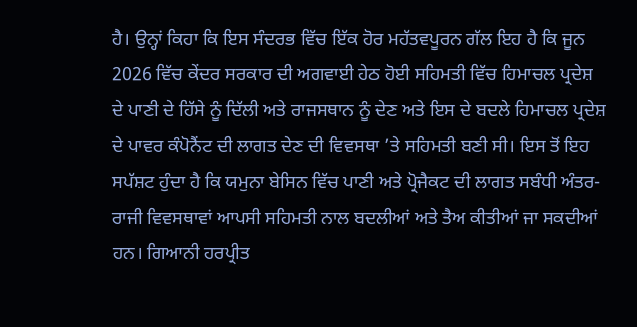ਹੈ। ਉਨ੍ਹਾਂ ਕਿਹਾ ਕਿ ਇਸ ਸੰਦਰਭ ਵਿੱਚ ਇੱਕ ਹੋਰ ਮਹੱਤਵਪੂਰਨ ਗੱਲ ਇਹ ਹੈ ਕਿ ਜੂਨ 2026 ਵਿੱਚ ਕੇਂਦਰ ਸਰਕਾਰ ਦੀ ਅਗਵਾਈ ਹੇਠ ਹੋਈ ਸਹਿਮਤੀ ਵਿੱਚ ਹਿਮਾਚਲ ਪ੍ਰਦੇਸ਼ ਦੇ ਪਾਣੀ ਦੇ ਹਿੱਸੇ ਨੂੰ ਦਿੱਲੀ ਅਤੇ ਰਾਜਸਥਾਨ ਨੂੰ ਦੇਣ ਅਤੇ ਇਸ ਦੇ ਬਦਲੇ ਹਿਮਾਚਲ ਪ੍ਰਦੇਸ਼ ਦੇ ਪਾਵਰ ਕੰਪੋਨੈਂਟ ਦੀ ਲਾਗਤ ਦੇਣ ਦੀ ਵਿਵਸਥਾ ’ਤੇ ਸਹਿਮਤੀ ਬਣੀ ਸੀ। ਇਸ ਤੋਂ ਇਹ ਸਪੱਸ਼ਟ ਹੁੰਦਾ ਹੈ ਕਿ ਯਮੁਨਾ ਬੇਸਿਨ ਵਿੱਚ ਪਾਣੀ ਅਤੇ ਪ੍ਰੋਜੈਕਟ ਦੀ ਲਾਗਤ ਸਬੰਧੀ ਅੰਤਰ-ਰਾਜੀ ਵਿਵਸਥਾਵਾਂ ਆਪਸੀ ਸਹਿਮਤੀ ਨਾਲ ਬਦਲੀਆਂ ਅਤੇ ਤੈਅ ਕੀਤੀਆਂ ਜਾ ਸਕਦੀਆਂ ਹਨ। ਗਿਆਨੀ ਹਰਪ੍ਰੀਤ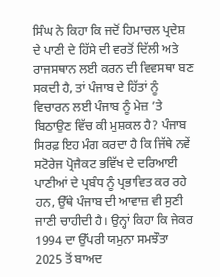ਸਿੰਘ ਨੇ ਕਿਹਾ ਕਿ ਜਦੋਂ ਹਿਮਾਚਲ ਪ੍ਰਦੇਸ਼ ਦੇ ਪਾਣੀ ਦੇ ਹਿੱਸੇ ਦੀ ਵਰਤੋਂ ਦਿੱਲੀ ਅਤੇ ਰਾਜਸਥਾਨ ਲਈ ਕਰਨ ਦੀ ਵਿਵਸਥਾ ਬਣ ਸਕਦੀ ਹੈ, ਤਾਂ ਪੰਜਾਬ ਦੇ ਹਿੱਤਾਂ ਨੂੰ ਵਿਚਾਰਨ ਲਈ ਪੰਜਾਬ ਨੂੰ ਮੇਜ਼ ’ਤੇ ਬਿਠਾਉਣ ਵਿੱਚ ਕੀ ਮੁਸ਼ਕਲ ਹੈ? ਪੰਜਾਬ ਸਿਰਫ਼ ਇਹ ਮੰਗ ਕਰਦਾ ਹੈ ਕਿ ਜਿੱਥੇ ਨਵੇਂ ਸਟੋਰੇਜ ਪ੍ਰੋਜੈਕਟ ਭਵਿੱਖ ਦੇ ਦਰਿਆਈ ਪਾਣੀਆਂ ਦੇ ਪ੍ਰਬੰਧ ਨੂੰ ਪ੍ਰਭਾਵਿਤ ਕਰ ਰਹੇ ਹਨ, ਉੱਥੇ ਪੰਜਾਬ ਦੀ ਆਵਾਜ਼ ਵੀ ਸੁਣੀ ਜਾਣੀ ਚਾਹੀਦੀ ਹੈ। ਉਨ੍ਹਾਂ ਕਿਹਾ ਕਿ ਜੇਕਰ 1994 ਦਾ ਉੱਪਰੀ ਯਮੁਨਾ ਸਮਝੌਤਾ 2025 ਤੋਂ ਬਾਅਦ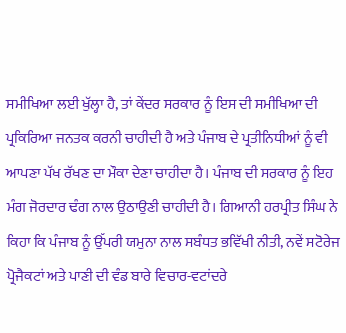ਸਮੀਖਿਆ ਲਈ ਖੁੱਲ੍ਹਾ ਹੈ, ਤਾਂ ਕੇਂਦਰ ਸਰਕਾਰ ਨੂੰ ਇਸ ਦੀ ਸਮੀਖਿਆ ਦੀ ਪ੍ਰਕਿਰਿਆ ਜਨਤਕ ਕਰਨੀ ਚਾਹੀਦੀ ਹੈ ਅਤੇ ਪੰਜਾਬ ਦੇ ਪ੍ਰਤੀਨਿਧੀਆਂ ਨੂੰ ਵੀ ਆਪਣਾ ਪੱਖ ਰੱਖਣ ਦਾ ਮੌਕਾ ਦੇਣਾ ਚਾਹੀਦਾ ਹੈ। ਪੰਜਾਬ ਦੀ ਸਰਕਾਰ ਨੂੰ ਇਹ ਮੰਗ ਜੋਰਦਾਰ ਢੰਗ ਨਾਲ ਉਠਾਉਣੀ ਚਾਹੀਦੀ ਹੈ। ਗਿਆਨੀ ਹਰਪ੍ਰੀਤ ਸਿੰਘ ਨੇ ਕਿਹਾ ਕਿ ਪੰਜਾਬ ਨੂੰ ਉੱਪਰੀ ਯਮੁਨਾ ਨਾਲ ਸਬੰਧਤ ਭਵਿੱਖੀ ਨੀਤੀ, ਨਵੇਂ ਸਟੋਰੇਜ ਪ੍ਰੋਜੈਕਟਾਂ ਅਤੇ ਪਾਣੀ ਦੀ ਵੰਡ ਬਾਰੇ ਵਿਚਾਰ-ਵਟਾਂਦਰੇ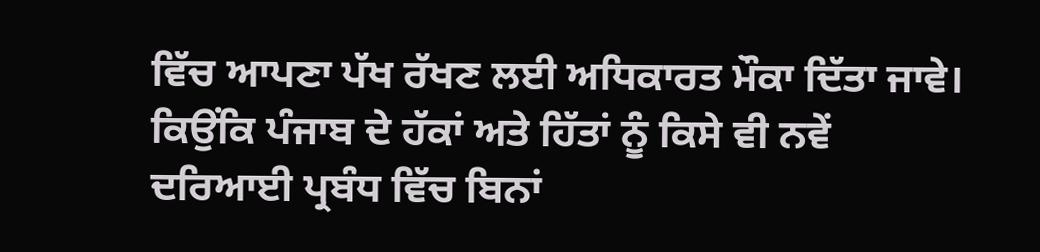ਵਿੱਚ ਆਪਣਾ ਪੱਖ ਰੱਖਣ ਲਈ ਅਧਿਕਾਰਤ ਮੌਕਾ ਦਿੱਤਾ ਜਾਵੇ। ਕਿਉਂਕਿ ਪੰਜਾਬ ਦੇ ਹੱਕਾਂ ਅਤੇ ਹਿੱਤਾਂ ਨੂੰ ਕਿਸੇ ਵੀ ਨਵੇਂ ਦਰਿਆਈ ਪ੍ਰਬੰਧ ਵਿੱਚ ਬਿਨਾਂ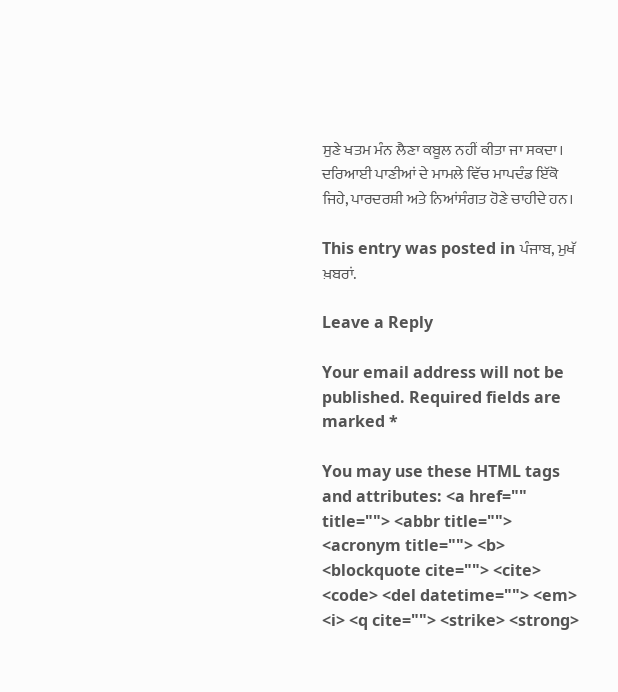ਸੁਣੇ ਖਤਮ ਮੰਨ ਲੈਣਾ ਕਬੂਲ ਨਹੀਂ ਕੀਤਾ ਜਾ ਸਕਦਾ। ਦਰਿਆਈ ਪਾਣੀਆਂ ਦੇ ਮਾਮਲੇ ਵਿੱਚ ਮਾਪਦੰਡ ਇੱਕੋ ਜਿਹੇ, ਪਾਰਦਰਸ਼ੀ ਅਤੇ ਨਿਆਂਸੰਗਤ ਹੋਣੇ ਚਾਹੀਦੇ ਹਨ।

This entry was posted in ਪੰਜਾਬ, ਮੁਖੱ ਖ਼ਬਰਾਂ.

Leave a Reply

Your email address will not be published. Required fields are marked *

You may use these HTML tags and attributes: <a href="" title=""> <abbr title=""> <acronym title=""> <b> <blockquote cite=""> <cite> <code> <del datetime=""> <em> <i> <q cite=""> <strike> <strong>